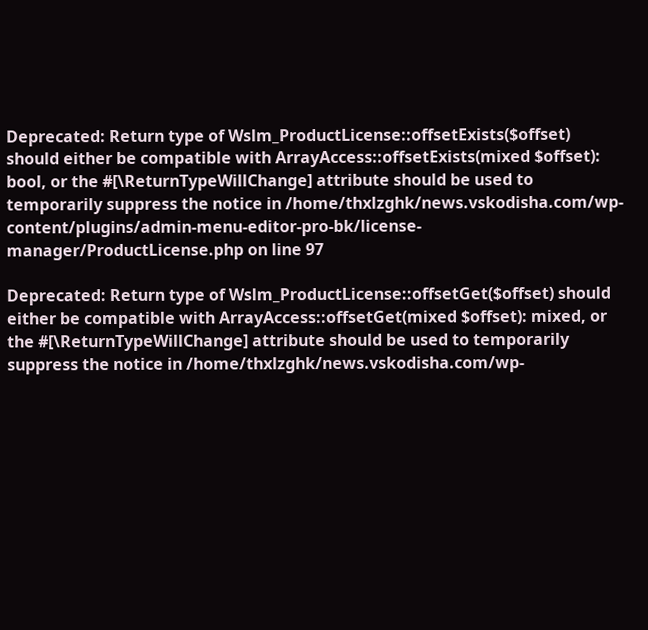Deprecated: Return type of Wslm_ProductLicense::offsetExists($offset) should either be compatible with ArrayAccess::offsetExists(mixed $offset): bool, or the #[\ReturnTypeWillChange] attribute should be used to temporarily suppress the notice in /home/thxlzghk/news.vskodisha.com/wp-content/plugins/admin-menu-editor-pro-bk/license-manager/ProductLicense.php on line 97

Deprecated: Return type of Wslm_ProductLicense::offsetGet($offset) should either be compatible with ArrayAccess::offsetGet(mixed $offset): mixed, or the #[\ReturnTypeWillChange] attribute should be used to temporarily suppress the notice in /home/thxlzghk/news.vskodisha.com/wp-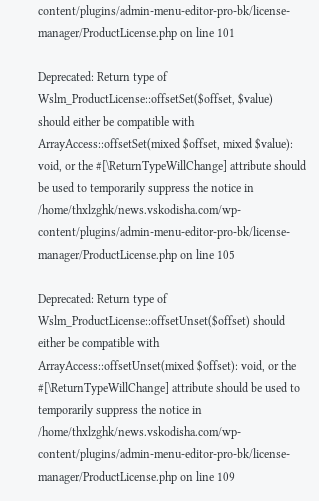content/plugins/admin-menu-editor-pro-bk/license-manager/ProductLicense.php on line 101

Deprecated: Return type of Wslm_ProductLicense::offsetSet($offset, $value) should either be compatible with ArrayAccess::offsetSet(mixed $offset, mixed $value): void, or the #[\ReturnTypeWillChange] attribute should be used to temporarily suppress the notice in /home/thxlzghk/news.vskodisha.com/wp-content/plugins/admin-menu-editor-pro-bk/license-manager/ProductLicense.php on line 105

Deprecated: Return type of Wslm_ProductLicense::offsetUnset($offset) should either be compatible with ArrayAccess::offsetUnset(mixed $offset): void, or the #[\ReturnTypeWillChange] attribute should be used to temporarily suppress the notice in /home/thxlzghk/news.vskodisha.com/wp-content/plugins/admin-menu-editor-pro-bk/license-manager/ProductLicense.php on line 109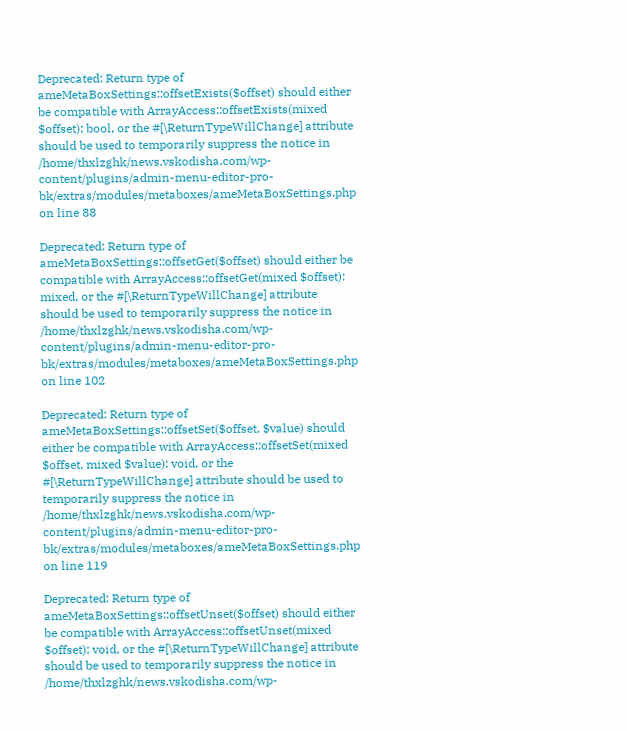Deprecated: Return type of ameMetaBoxSettings::offsetExists($offset) should either be compatible with ArrayAccess::offsetExists(mixed $offset): bool, or the #[\ReturnTypeWillChange] attribute should be used to temporarily suppress the notice in /home/thxlzghk/news.vskodisha.com/wp-content/plugins/admin-menu-editor-pro-bk/extras/modules/metaboxes/ameMetaBoxSettings.php on line 88

Deprecated: Return type of ameMetaBoxSettings::offsetGet($offset) should either be compatible with ArrayAccess::offsetGet(mixed $offset): mixed, or the #[\ReturnTypeWillChange] attribute should be used to temporarily suppress the notice in /home/thxlzghk/news.vskodisha.com/wp-content/plugins/admin-menu-editor-pro-bk/extras/modules/metaboxes/ameMetaBoxSettings.php on line 102

Deprecated: Return type of ameMetaBoxSettings::offsetSet($offset, $value) should either be compatible with ArrayAccess::offsetSet(mixed $offset, mixed $value): void, or the #[\ReturnTypeWillChange] attribute should be used to temporarily suppress the notice in /home/thxlzghk/news.vskodisha.com/wp-content/plugins/admin-menu-editor-pro-bk/extras/modules/metaboxes/ameMetaBoxSettings.php on line 119

Deprecated: Return type of ameMetaBoxSettings::offsetUnset($offset) should either be compatible with ArrayAccess::offsetUnset(mixed $offset): void, or the #[\ReturnTypeWillChange] attribute should be used to temporarily suppress the notice in /home/thxlzghk/news.vskodisha.com/wp-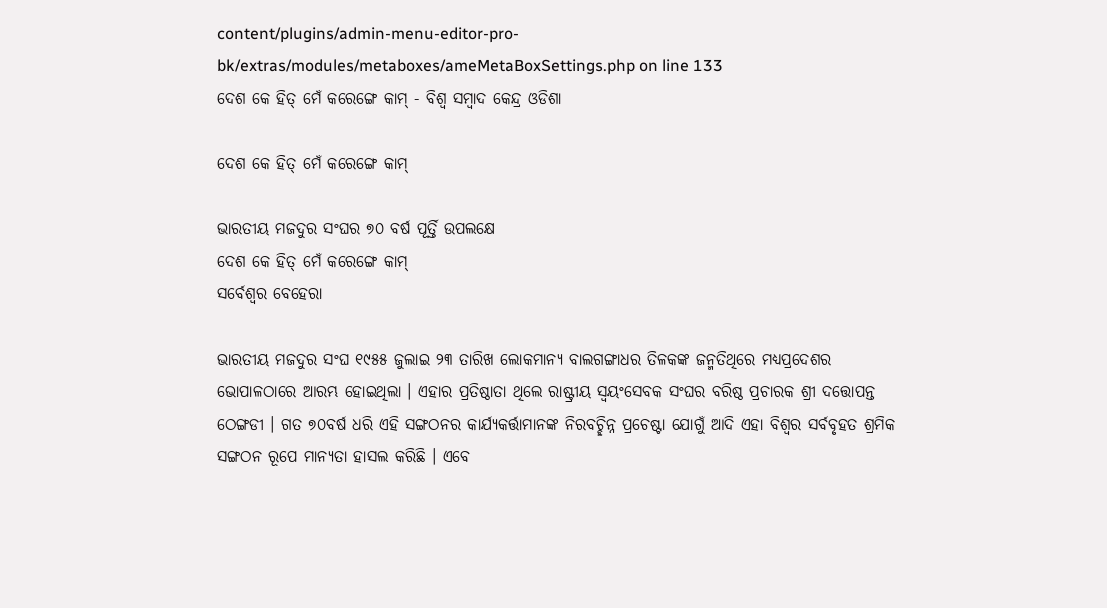content/plugins/admin-menu-editor-pro-bk/extras/modules/metaboxes/ameMetaBoxSettings.php on line 133
ଦେଶ କେ ହିତ୍ ମେଁ କରେଙ୍ଗେ କାମ୍‌ - ବିଶ୍ୱ ସମ୍ବାଦ କେନ୍ଦ୍ର ଓଡିଶା

ଦେଶ କେ ହିତ୍ ମେଁ କରେଙ୍ଗେ କାମ୍‌

ଭାରତୀୟ ମଜଦୁର ସଂଘର ୭୦ ବର୍ଷ ପୂର୍ତ୍ତି ଉପଲକ୍ଷେ
ଦେଶ କେ ହିତ୍ ମେଁ କରେଙ୍ଗେ କାମ୍‌
ସର୍ବେଶ୍ୱର ବେହେରା

ଭାରତୀୟ ମଜଦୁର ସଂଘ ୧୯୫୫ ଜୁଲାଇ ୨୩ ତାରିଖ ଲୋକମାନ୍ୟ ବାଲଗଙ୍ଗାଧର ତିଳକଙ୍କ ଜନ୍ମତିଥିରେ ମଧ୍ୟପ୍ରଦେଶର ଭୋପାଳଠାରେ ଆରମ୍ଭ ହୋଇଥିଲା । ଏହାର ପ୍ରତିଷ୍ଠାତା ଥିଲେ ରାଷ୍ଟ୍ରୀୟ ସ୍ୱୟଂସେବକ ସଂଘର ବରିଷ୍ଠ ପ୍ରଚାରକ ଶ୍ରୀ ଦତ୍ତୋପନ୍ତ ଠେଙ୍ଗଡୀ । ଗତ ୭୦ବର୍ଷ ଧରି ଏହି ସଙ୍ଗଠନର କାର୍ଯ୍ୟକର୍ତ୍ତାମାନଙ୍କ ନିରବଚ୍ଛିନ୍ନ ପ୍ରଚେଷ୍ଟା ଯୋଗୁଁ ଆଦି ଏହା ବିଶ୍ୱର ସର୍ବବୃହତ ଶ୍ରମିକ ସଙ୍ଗଠନ ରୂପେ ମାନ୍ୟତା ହାସଲ କରିଛି । ଏବେ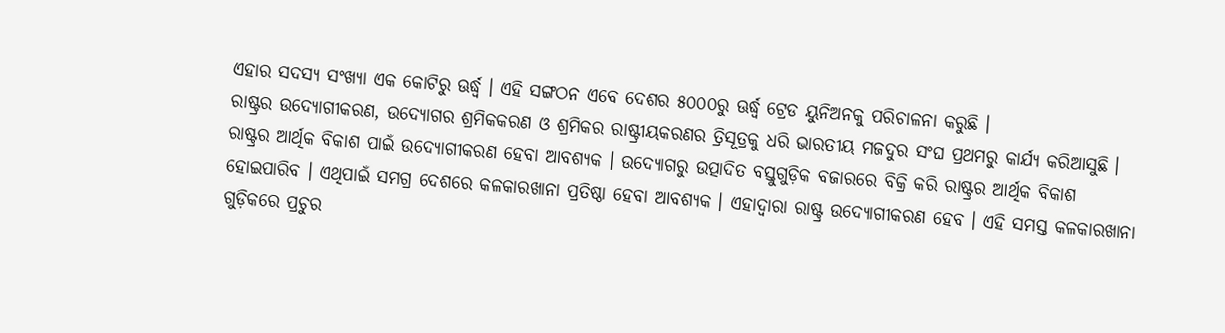ଏହାର ସଦସ୍ୟ ସଂଖ୍ୟା ଏକ କୋଟିରୁ ଊର୍ଦ୍ଧ୍ୱ । ଏହି ସଙ୍ଗଠନ ଏବେ ଦେଶର ୫୦୦୦ରୁ ଊର୍ଦ୍ଧ୍ୱ ଟ୍ରେଡ ୟୁନିଅନକୁ ପରିଚାଳନା କରୁଛି ।
ରାଷ୍ଟ୍ରର ଉଦ୍ୟୋଗୀକରଣ, ଉଦ୍ୟୋଗର ଶ୍ରମିକକରଣ ଓ ଶ୍ରମିକର ରାଷ୍ଟ୍ରୀୟକରଣର ତ୍ରିସୂତ୍ରକୁ ଧରି ଭାରତୀୟ ମଜଦୁର ସଂଘ ପ୍ରଥମରୁ କାର୍ଯ୍ୟ କରିଆସୁଛି । ରାଷ୍ଟ୍ରର ଆର୍ଥିକ ବିକାଶ ପାଇଁ ଉଦ୍ୟୋଗୀକରଣ ହେବା ଆବଶ୍ୟକ । ଉଦ୍ୟୋଗରୁ ଉତ୍ପାଦିତ ବସ୍ତୁଗୁଡ଼ିକ ବଜାରରେ ବିକ୍ରି କରି ରାଷ୍ଟ୍ରର ଆର୍ଥିକ ବିକାଶ ହୋଇପାରିବ । ଏଥିପାଇଁ ସମଗ୍ର ଦେଶରେ କଳକାରଖାନା ପ୍ରତିଷ୍ଠା ହେବା ଆବଶ୍ୟକ । ଏହାଦ୍ୱାରା ରାଷ୍ଟ୍ର ଉଦ୍ୟୋଗୀକରଣ ହେବ । ଏହି ସମସ୍ତ କଳକାରଖାନା ଗୁଡ଼ିକରେ ପ୍ରଚୁର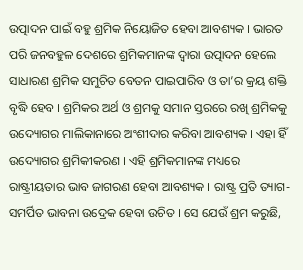ଉତ୍ପାଦନ ପାଇଁ ବହୁ ଶ୍ରମିକ ନିୟୋଜିତ ହେବା ଆବଶ୍ୟକ । ଭାରତ ପରି ଜନବହୁଳ ଦେଶରେ ଶ୍ରମିକମାନଙ୍କ ଦ୍ୱାରା ଉତ୍ପାଦନ ହେଲେ ସାଧାରଣ ଶ୍ରମିକ ସମୁଚିତ ବେତନ ପାଇପାରିବ ଓ ତା’ର କ୍ରୟ ଶକ୍ତି ବୃଦ୍ଧି ହେବ । ଶ୍ରମିକର ଅର୍ଥ ଓ ଶ୍ରମକୁ ସମାନ ସ୍ତରରେ ରଖି ଶ୍ରମିକକୁ ଉଦ୍ୟୋଗର ମାଲିକାନାରେ ଅଂଶୀଦାର କରିବା ଆବଶ୍ୟକ । ଏହା ହିଁ ଉଦ୍ୟୋଗର ଶ୍ରମିକୀକରଣ । ଏହି ଶ୍ରମିକମାନଙ୍କ ମଧ୍ୟରେ ରାଷ୍ଟ୍ରୀୟତାର ଭାବ ଜାଗରଣ ହେବା ଆବଶ୍ୟକ । ରାଷ୍ଟ୍ର ପ୍ରତି ତ୍ୟାଗ-ସମର୍ପିତ ଭାବନା ଉଦ୍ରେକ ହେବା ଉଚିତ । ସେ ଯେଉଁ ଶ୍ରମ କରୁଛି,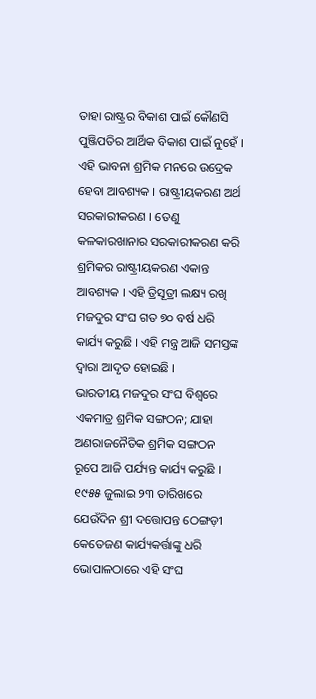ତାହା ରାଷ୍ଟ୍ରର ବିକାଶ ପାଇଁ କୌଣସି ପୁଞ୍ଜିପତିର ଆର୍ଥିକ ବିକାଶ ପାଇଁ ନୁହେଁ । ଏହି ଭାବନା ଶ୍ରମିକ ମନରେ ଉଦ୍ରେକ ହେବା ଆବଶ୍ୟକ । ରାଷ୍ଟ୍ରୀୟକରଣ ଅର୍ଥ ସରକାରୀକରଣ । ତେଣୁ କଳକାରଖାନାର ସରକାରୀକରଣ କରି ଶ୍ରମିକର ରାଷ୍ଟ୍ରୀୟକରଣ ଏକାନ୍ତ ଆବଶ୍ୟକ । ଏହି ତ୍ରିସୂତ୍ରୀ ଲକ୍ଷ୍ୟ ରଖି ମଜଦୁର ସଂଘ ଗତ ୭୦ ବର୍ଷ ଧରି କାର୍ଯ୍ୟ କରୁଛି । ଏହି ମନ୍ତ୍ର ଆଜି ସମସ୍ତଙ୍କ ଦ୍ୱାରା ଆଦୃତ ହୋଇଛି ।
ଭାରତୀୟ ମଜଦୁର ସଂଘ ବିଶ୍ୱରେ ଏକମାତ୍ର ଶ୍ରମିକ ସଙ୍ଗଠନ; ଯାହା ଅଣରାଜନୈତିକ ଶ୍ରମିକ ସଙ୍ଗଠନ ରୂପେ ଆଜି ପର୍ଯ୍ୟନ୍ତ କାର୍ଯ୍ୟ କରୁଛି । ୧୯୫୫ ଜୁଲାଇ ୨୩ ତାରିଖରେ ଯେଉଁଦିନ ଶ୍ରୀ ଦତ୍ତୋପନ୍ତ ଠେଙ୍ଗଡ଼ୀ କେତେଜଣ କାର୍ଯ୍ୟକର୍ତ୍ତାଙ୍କୁ ଧରି ଭୋପାଳଠାରେ ଏହି ସଂଘ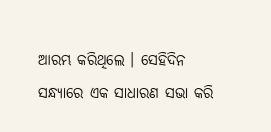ଆରମ୍ଭ କରିଥିଲେ । ସେହିଦିନ ସନ୍ଧ୍ୟାରେ ଏକ ସାଧାରଣ ସଭା କରି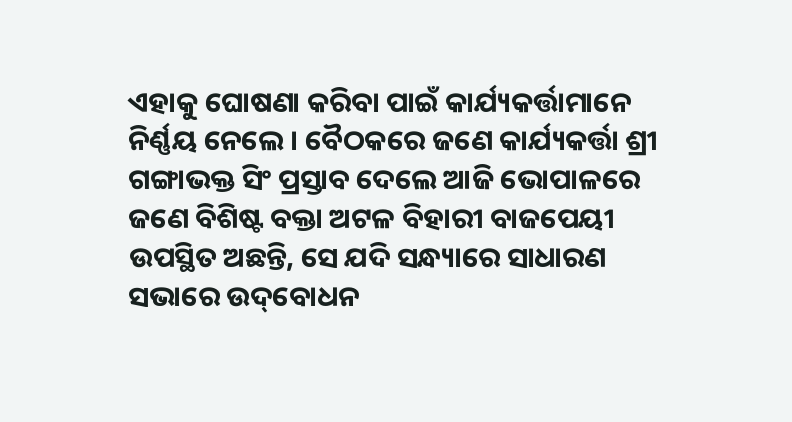ଏହାକୁ ଘୋଷଣା କରିବା ପାଇଁ କାର୍ଯ୍ୟକର୍ତ୍ତାମାନେ ନିର୍ଣ୍ଣୟ ନେଲେ । ବୈଠକରେ ଜଣେ କାର୍ଯ୍ୟକର୍ତ୍ତା ଶ୍ରୀ ଗଙ୍ଗାଭକ୍ତ ସିଂ ପ୍ରସ୍ତାବ ଦେଲେ ଆଜି ଭୋପାଳରେ ଜଣେ ବିଶିଷ୍ଟ ବକ୍ତା ଅଟଳ ବିହାରୀ ବାଜପେୟୀ ଉପସ୍ଥିତ ଅଛନ୍ତି, ସେ ଯଦି ସନ୍ଧ୍ୟାରେ ସାଧାରଣ ସଭାରେ ଉଦ୍‌ବୋଧନ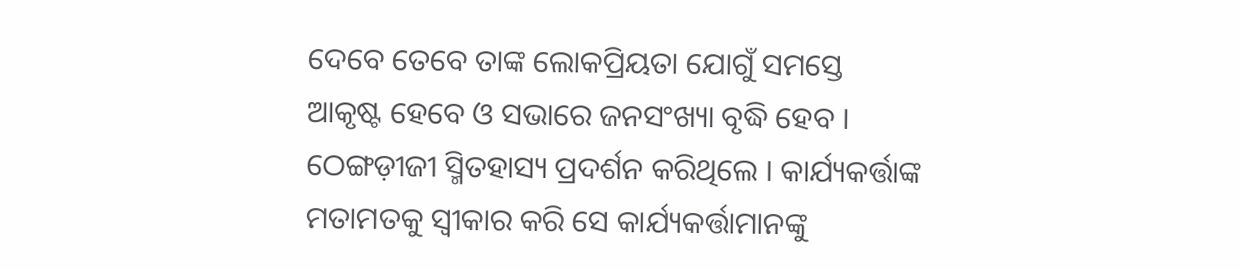ଦେବେ ତେବେ ତାଙ୍କ ଲୋକପ୍ରିୟତା ଯୋଗୁଁ ସମସ୍ତେ ଆକୃଷ୍ଟ ହେବେ ଓ ସଭାରେ ଜନସଂଖ୍ୟା ବୃଦ୍ଧି ହେବ । ଠେଙ୍ଗଡ଼ୀଜୀ ସ୍ମିତହାସ୍ୟ ପ୍ରଦର୍ଶନ କରିଥିଲେ । କାର୍ଯ୍ୟକର୍ତ୍ତାଙ୍କ ମତାମତକୁ ସ୍ୱୀକାର କରି ସେ କାର୍ଯ୍ୟକର୍ତ୍ତାମାନଙ୍କୁ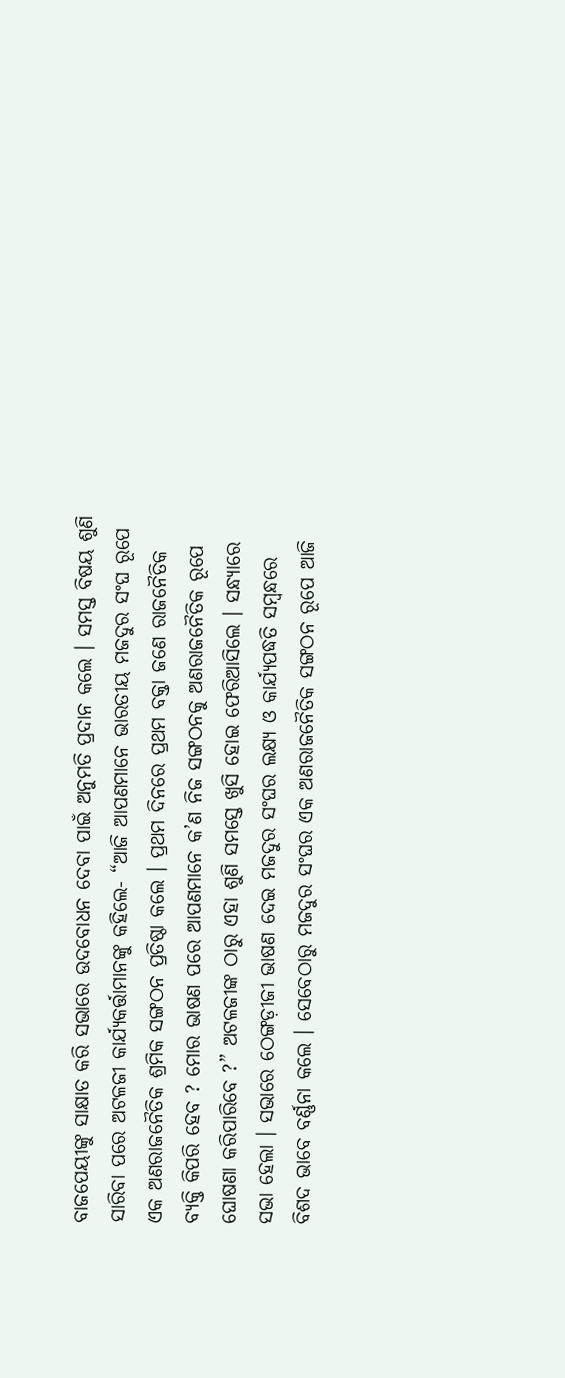ବାଜପେୟୀଙ୍କୁ ସାକ୍ଷାତ କରି ସଭାରେ ଉଦବୋଧନ ଦେବା ପାଇଁ ଅନୁମତି ପ୍ରଦାନ କଲେ । ସମସ୍ତ ବିଷୟ ଶୁଣି ସାରିବା ପରେ ଅଟଳଜୀ କାର୍ଯ୍ୟକର୍ତ୍ତାମାନଙ୍କୁ କହିଲେ- “ଆଜି ଆପଣମାନେ ଭାରତୀୟ ମଜଦୁର ସଂଘ ରୂପେ ଏକ ଅଣରାଜନୈତିକ ଶ୍ରମିକ ସଙ୍ଗଠନ ପ୍ରତିଷ୍ଠା କଲେ । ପ୍ରଥମ ଦିନରେ ପ୍ରଥମ ବକ୍ତା ଜଣେ ରାଜନୈତିକ ବ୍ୟକ୍ତି କିପରି ହେବ ? ମୋର ଭାଷଣ ପରେ ଆପଣମାନେ କ’ଣ ନିଜ ସଙ୍ଗଠନକୁ ଅଣରାଜନୈତିକ ରୂପେ ଘୋଷଣା କରିପାରିବେ ?” ଅଟଳଜୀଙ୍କ ଠାରୁ ଏହା ଶୁଣି ସମସ୍ତେ ଖୁସି ହୋଇ ଫେରିଆସିଲେ । ସନ୍ଧ୍ୟାରେ ସଭା ହେଲା । ସଭାରେ ଠେଙ୍ଗଡ଼ୀଜୀ ଭାଷଣ ଦେଇ ମଜଦୁର ସଂଘର ଲକ୍ଷ୍ୟ ଓ କାର୍ଯ୍ୟପଦ୍ଧତି ସମ୍ବନ୍ଧରେ ବିଶଦ ଭାବେ ବର୍ଣ୍ଣନା କଲେ । ସେବେଠାରୁ ମଜଦୁର ସଂଘର ଏକ ଅଣରାଜନୈତିକ ସଙ୍ଗଠନ ରୂପେ ଆଜି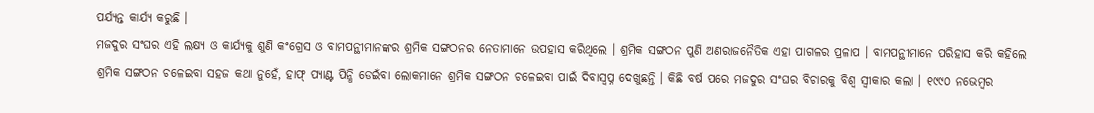ପର୍ଯ୍ୟନ୍ତ କାର୍ଯ୍ୟ କରୁଛି ।
ମଜଦୁର ସଂଘର ଏହି ଲକ୍ଷ୍ୟ ଓ କାର୍ଯ୍ୟକୁ ଶୁଣି କଂଗ୍ରେସ ଓ ବାମପନ୍ଥୀମାନଙ୍କର ଶ୍ରମିକ ସଙ୍ଗଠନର ନେତାମାନେ ଉପହାସ କରିଥିଲେ । ଶ୍ରମିକ ସଙ୍ଗଠନ ପୁଣି ଅଣରାଜନୈତିକ ଏହା ପାଗଳର ପ୍ରଳାପ । ବାମପନ୍ଥୀମାନେ ପରିହାସ କରି କହିଲେ ଶ୍ରମିକ ସଙ୍ଗଠନ ଚଳେଇବା ସହଜ କଥା ନୁହେଁ, ହାଫ୍ ପ୍ୟାଣ୍ଟ ପିନ୍ଧି ଡେଇଁବା ଲୋକମାନେ ଶ୍ରମିକ ସଙ୍ଗଠନ ଚଳେଇବା ପାଇଁ ଦିବାସ୍ୱପ୍ନ ଦେଖୁଛନ୍ତି । କିଛି ବର୍ଷ ପରେ ମଜଦୁର ସଂଘର ବିଚାରକୁ ବିଶ୍ୱ ସ୍ୱୀକାର କଲା । ୧୯୯୦ ନଭେମ୍ବର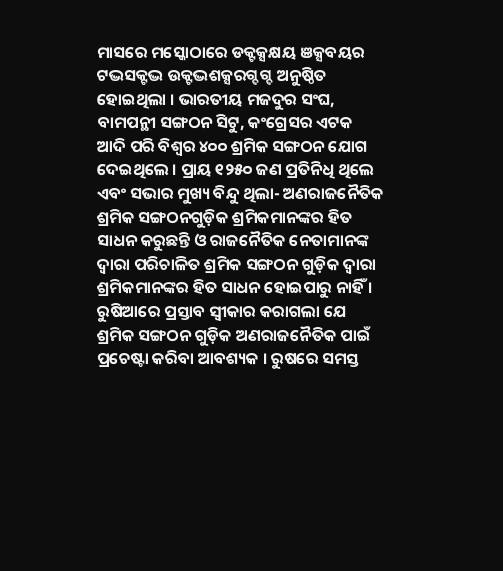ମାସରେ ମସ୍କୋଠାରେ ଡକ୍ଟକ୍ସକ୍ଷୟ ଞକ୍ସବୟର ଟଦ୍ଭସକ୍ଟଦ୍ଭ ଉକ୍ଟଦ୍ଭଶକ୍ସରଗ୍ଦଗ୍ଦ ଅନୁଷ୍ଠିତ ହୋଇଥିଲା । ଭାରତୀୟ ମଜଦୁର ସଂଘ, ବାମପନ୍ଥୀ ସଙ୍ଗଠନ ସିଟୁ, କଂଗ୍ରେସର ଏଟକ ଆଦି ପରି ବିଶ୍ୱର ୪୦୦ ଶ୍ରମିକ ସଙ୍ଗଠନ ଯୋଗ ଦେଇଥିଲେ । ପ୍ରାୟ ୧୨୫୦ ଜଣ ପ୍ରତିନିଧି ଥିଲେ ଏବଂ ସଭାର ମୁଖ୍ୟ ବିନ୍ଦୁ ଥିଲା- ଅଣରାଜନୈତିକ ଶ୍ରମିକ ସଙ୍ଗଠନଗୁଡ଼ିକ ଶ୍ରମିକମାନଙ୍କର ହିତ ସାଧନ କରୁଛନ୍ତି ଓ ରାଜନୈତିକ ନେତାମାନଙ୍କ ଦ୍ୱାରା ପରିଚାଳିତ ଶ୍ରମିକ ସଙ୍ଗଠନ ଗୁଡ଼ିକ ଦ୍ୱାରା ଶ୍ରମିକମାନଙ୍କର ହିତ ସାଧନ ହୋଇପାରୁ ନାହିଁ । ରୁଷିଆରେ ପ୍ରସ୍ତାବ ସ୍ୱୀକାର କରାଗଲା ଯେ ଶ୍ରମିକ ସଙ୍ଗଠନ ଗୁଡ଼ିକ ଅଣରାଜନୈତିକ ପାଇଁ ପ୍ରଚେଷ୍ଟା କରିବା ଆବଶ୍ୟକ । ରୁଷରେ ସମସ୍ତ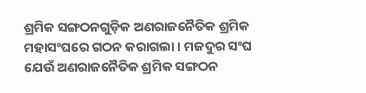ଶ୍ରମିକ ସଙ୍ଗଠନଗୁଡ଼ିକ ଅଣରାଜନୈତିକ ଶ୍ରମିକ ମହାସଂଘରେ ଗଠନ କରାଗଲା । ମଜଦୁର ସଂଘ ଯେଉଁ ଅଣରାଜନୈତିକ ଶ୍ରମିକ ସଙ୍ଗଠନ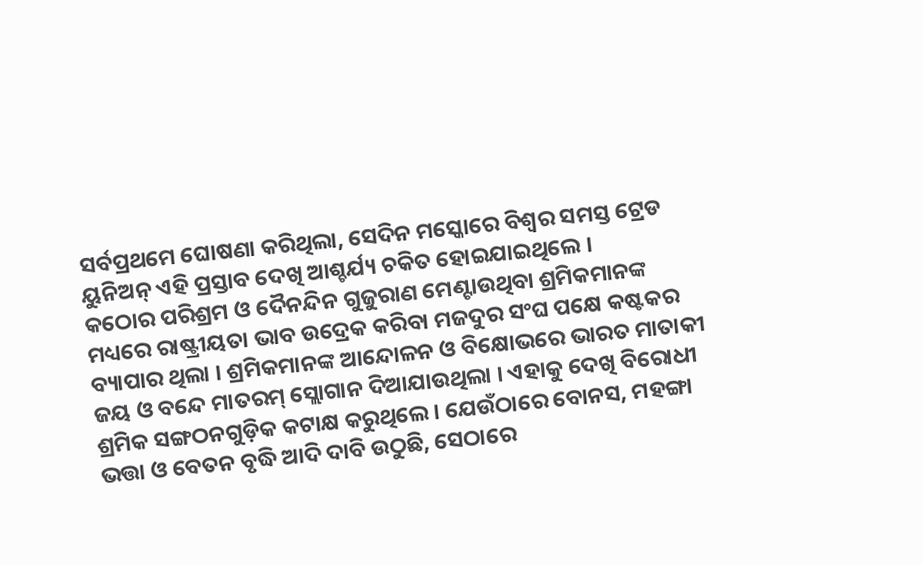ସର୍ବପ୍ରଥମେ ଘୋଷଣା କରିଥିଲା, ସେଦିନ ମସ୍କୋରେ ବିଶ୍ୱର ସମସ୍ତ ଟ୍ରେଡ ୟୁନିଅନ୍ ଏହି ପ୍ରସ୍ତାବ ଦେଖି ଆଶ୍ଚର୍ଯ୍ୟ ଚକିତ ହୋଇଯାଇଥିଲେ ।
କଠୋର ପରିଶ୍ରମ ଓ ଦୈନନ୍ଦିନ ଗୁଜୁରାଣ ମେଣ୍ଟାଉଥିବା ଶ୍ରମିକମାନଙ୍କ ମଧ୍ୟରେ ରାଷ୍ଟ୍ରୀୟତା ଭାବ ଉଦ୍ରେକ କରିବା ମଜଦୁର ସଂଘ ପକ୍ଷେ କଷ୍ଟକର ବ୍ୟାପାର ଥିଲା । ଶ୍ରମିକମାନଙ୍କ ଆନ୍ଦୋଳନ ଓ ବିକ୍ଷୋଭରେ ଭାରତ ମାତାକୀ ଜୟ ଓ ବନ୍ଦେ ମାତରମ୍ ସ୍ଲୋଗାନ ଦିଆଯାଉଥିଲା । ଏହାକୁ ଦେଖି ବିରୋଧୀ ଶ୍ରମିକ ସଙ୍ଗଠନଗୁଡ଼ିକ କଟାକ୍ଷ କରୁଥିଲେ । ଯେଉଁଠାରେ ବୋନସ, ମହଙ୍ଗା ଭତ୍ତା ଓ ବେତନ ବୃଦ୍ଧି ଆଦି ଦାବି ଉଠୁଛି, ସେଠାରେ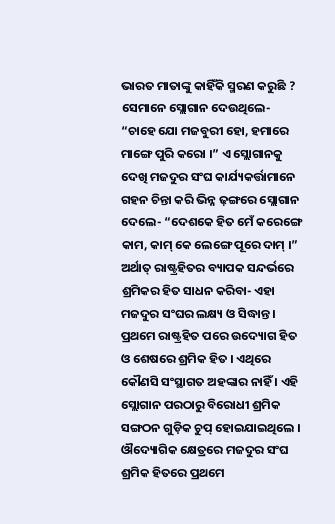ଭାରତ ମାତାଙ୍କୁ କାହିଁକି ସ୍ମରଣ କରୁଛି ? ସେମାନେ ସ୍ଲୋଗାନ ଦେଉଥିଲେ- “ଚାହେ ଯୋ ମଜବୁରୀ ହୋ, ହମାରେ ମାଙ୍ଗେ ପୁରି କରୋ ।” ଏ ସ୍ଲୋଗାନକୁ ଦେଖି ମଜଦୁର ସଂଘ କାର୍ଯ୍ୟକର୍ତ୍ତାମାନେ ଗହନ ଚିନ୍ତା କରି ଭିନ୍ନ ଢ଼ଙ୍ଗରେ ସ୍ଲୋଗାନ ଦେଲେ- “ଦେଶକେ ହିତ ମେଁ କରେଙ୍ଗେ କାମ, କାମ୍ କେ ଲେଙ୍ଗେ ପୂରେ ଦାମ୍ ।” ଅର୍ଥାତ୍ ରାଷ୍ଟ୍ରହିତର ବ୍ୟାପକ ସନ୍ଦର୍ଭରେ ଶ୍ରମିକର ହିତ ସାଧନ କରିବା- ଏହା ମଜଦୁର ସଂଘର ଲକ୍ଷ୍ୟ ଓ ସିଦ୍ଧାନ୍ତ । ପ୍ରଥମେ ରାଷ୍ଟ୍ରହିତ ପରେ ଉଦ୍ୟୋଗ ହିତ ଓ ଶେଷରେ ଶ୍ରମିକ ହିତ । ଏଥିରେ କୌଣସି ସଂସ୍ଥାଗତ ଅହଙ୍କାର ନାହିଁ । ଏହି ସ୍ଲୋଗାନ ପରଠାରୁ ବିରୋଧୀ ଶ୍ରମିକ ସଙ୍ଗଠନ ଗୁଡ଼ିକ ଚୁପ୍ ହୋଇଯାଇଥିଲେ ।
ଔଦ୍ୟୋଗିକ କ୍ଷେତ୍ରରେ ମଜଦୁର ସଂଘ ଶ୍ରମିକ ହିତରେ ପ୍ରଥମେ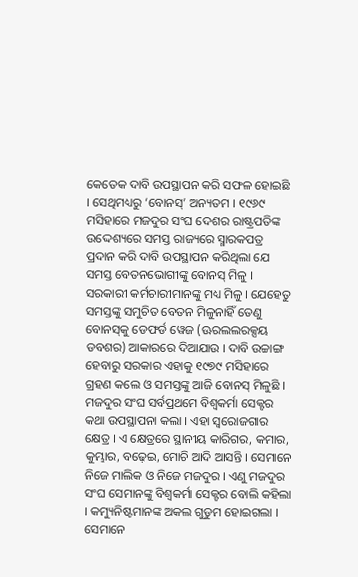କେତେକ ଦାବି ଉପସ୍ଥାପନ କରି ସଫଳ ହୋଇଛି । ସେଥିମଧ୍ୟରୁ ‘ବୋନସ୍‌’ ଅନ୍ୟତମ । ୧୯୬୯ ମସିହାରେ ମଜଦୁର ସଂଘ ଦେଶର ରାଷ୍ଟ୍ରପତିଙ୍କ ଉଦ୍ଦେଶ୍ୟରେ ସମସ୍ତ ରାଜ୍ୟରେ ସ୍ମାରକପତ୍ର ପ୍ରଦାନ କରି ଦାବି ଉପସ୍ଥାପନ କରିଥିଲା ଯେ ସମସ୍ତ ବେତନଭୋଗୀଙ୍କୁ ବୋନସ୍ ମିଳୁ । ସରକାରୀ କର୍ମଚାରୀମାନଙ୍କୁ ମଧ୍ୟ ମିଳୁ । ଯେହେତୁ ସମସ୍ତଙ୍କୁ ସମୁଚିତ ବେତନ ମିଳୁନାହିଁ ତେଣୁ ବୋନସ୍‌କୁ ଡେଫର୍ଡ ୱେଜ (ଊରଲଲରକ୍ସୟ ଡବଶର) ଆକାରରେ ଦିଆଯାଉ । ଦାବି ଉଚ୍ଚାଙ୍ଗ ହେବାରୁ ସରକାର ଏହାକୁ ୧୯୭୯ ମସିହାରେ ଗ୍ରହଣ କଲେ ଓ ସମସ୍ତଙ୍କୁ ଆଜି ବୋନସ୍ ମିଳୁଛି ।
ମଜଦୁର ସଂଘ ସର୍ବପ୍ରଥମେ ବିଶ୍ୱକର୍ମା ସେକ୍ଟର କଥା ଉପସ୍ଥାପନା କଲା । ଏହା ସ୍ୱରୋଜଗାର କ୍ଷେତ୍ର । ଏ କ୍ଷେତ୍ରରେ ସ୍ଥାନୀୟ କାରିଗର, କମାର, କୁମ୍ଭାର, ବଢ଼େଇ, ମୋଚି ଆଦି ଆସନ୍ତି । ସେମାନେ ନିଜେ ମାଲିକ ଓ ନିଜେ ମଜଦୁର । ଏଣୁ ମଜଦୁର ସଂଘ ସେମାନଙ୍କୁ ବିଶ୍ୱକର୍ମା ସେକ୍ଟର ବୋଲି କହିଲା । କମ୍ୟୁନିଷ୍ଟମାନଙ୍କ ଅକଲ ଗୁଡୁମ ହୋଇଗଲା । ସେମାନେ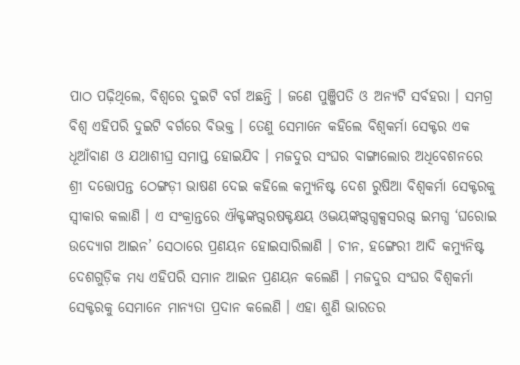ପାଠ ପଢ଼ିଥିଲେ, ବିଶ୍ୱରେ ଦୁଇଟି ବର୍ଗ ଅଛନ୍ତି । ଜଣେ ପୁଞ୍ଜିପତି ଓ ଅନ୍ୟଟି ସର୍ବହରା । ସମଗ୍ର ବିଶ୍ୱ ଏହିପରି ଦୁଇଟି ବର୍ଗରେ ବିଭକ୍ତ । ତେଣୁ ସେମାନେ କହିଲେ ବିଶ୍ୱକର୍ମା ସେକ୍ଟର ଏକ ଧୂଆଁବାଣ ଓ ଯଥାଶୀଘ୍ର ସମାପ୍ତ ହୋଇଯିବ । ମଜଦୁର ସଂଘର ବାଙ୍ଗାଲୋର ଅଧିବେଶନରେ ଶ୍ରୀ ଦତ୍ତୋପନ୍ତ ଠେଙ୍ଗଡ଼ୀ ଭାଷଣ ଦେଇ କହିଲେ କମ୍ୟୁନିଷ୍ଟ ଦେଶ ରୁଷିଆ ବିଶ୍ୱକର୍ମା ସେକ୍ଟରକୁ ସ୍ୱୀକାର କଲାଣି । ଏ ସଂକ୍ରାନ୍ତରେ ଐକ୍ଟଙ୍କଗ୍ଦରଷକ୍ଟକ୍ଷୟ ଓଦ୍ଭୟଙ୍କଗ୍ଦଗ୍ଧକ୍ସସରଗ୍ଦ ଇମଗ୍ଧ ‘ଘରୋଇ ଉଦ୍ୟୋଗ ଆଇନ’ ସେଠାରେ ପ୍ରଣୟନ ହୋଇସାରିଲାଣି । ଚୀନ, ହଙ୍ଗେରୀ ଆଦି କମ୍ୟୁନିଷ୍ଟ ଦେଶଗୁଡ଼ିକ ମଧ୍ୟ ଏହିପରି ସମାନ ଆଇନ ପ୍ରଣୟନ କଲେଣି । ମଜଦୁର ସଂଘର ବିଶ୍ୱକର୍ମା ସେକ୍ଟରକୁ ସେମାନେ ମାନ୍ୟତା ପ୍ରଦାନ କଲେଣି । ଏହା ଶୁଣି ଭାରତର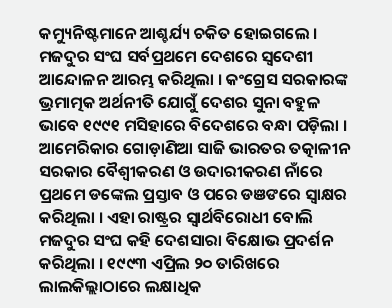କମ୍ୟୁନିଷ୍ଟମାନେ ଆଶ୍ଚର୍ଯ୍ୟ ଚକିତ ହୋଇଗଲେ ।
ମଜଦୁର ସଂଘ ସର୍ବପ୍ରଥମେ ଦେଶରେ ସ୍ୱଦେଶୀ ଆନ୍ଦୋଳନ ଆରମ୍ଭ କରିଥିଲା । କଂଗ୍ରେସ ସରକାରଙ୍କ ଭ୍ରମାତ୍ମକ ଅର୍ଥନୀତି ଯୋଗୁଁ ଦେଶର ସୁନା ବହୁଳ ଭାବେ ୧୯୯୧ ମସିହାରେ ବିଦେଶରେ ବନ୍ଧା ପଡ଼ିଲା । ଆମେରିକାର ଗୋଡ଼ାଣିଆ ସାଜି ଭାରତର ତତ୍କାଳୀନ ସରକାର ବୈଶ୍ୱୀକରଣ ଓ ଉଦାରୀକରଣ ନାଁରେ ପ୍ରଥମେ ଡଙ୍କେଲ ପ୍ରସ୍ତାବ ଓ ପରେ ଡଞଙରେ ସ୍ୱାକ୍ଷର କରିଥିଲା । ଏହା ରାଷ୍ଟ୍ରର ସ୍ୱାର୍ଥବିରୋଧୀ ବୋଲି ମଜଦୁର ସଂଘ କହି ଦେଶସାରା ବିକ୍ଷୋଭ ପ୍ରଦର୍ଶନ କରିଥିଲା । ୧୯୯୩ ଏପ୍ରିଲ ୨୦ ତାରିଖରେ ଲାଲକିଲ୍ଲାଠାରେ ଲକ୍ଷାଧିକ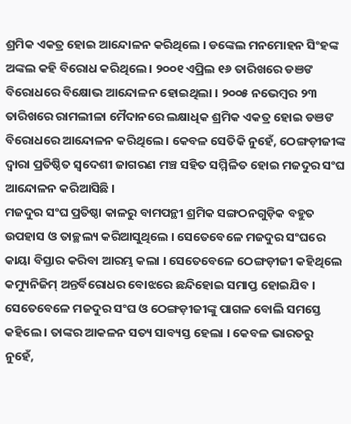ଶ୍ରମିକ ଏକତ୍ର ହୋଇ ଆନ୍ଦୋଳନ କରିଥିଲେ । ଡଙ୍କେଲ ମନମୋହନ ସିଂହଙ୍କ ଅଙ୍କଲ କହି ବିରୋଧ କରିଥିଲେ । ୨୦୦୧ ଏପ୍ରିଲ ୧୬ ତାରିଖରେ ଡଞଙ ବିରୋଧରେ ବିକ୍ଷୋଭ ଆନ୍ଦୋଳନ ହୋଇଥିଲା । ୨୦୦୫ ନଭେମ୍ବର ୨୩ ତାରିଖରେ ରାମଲୀଳା ମୈଦାନରେ ଲକ୍ଷାଧିକ ଶ୍ରମିକ ଏକତ୍ର ହୋଇ ଡଞଙ ବିରୋଧରେ ଆନ୍ଦୋଳନ କରିଥିଲେ । କେବଳ ସେତିକି ନୁହେଁ, ଠେଙ୍ଗଡ଼ୀଜୀଙ୍କ ଦ୍ୱାରା ପ୍ରତିଷ୍ଠିତ ସ୍ୱଦେଶୀ ଜାଗରଣ ମଞ୍ଚ ସହିତ ସମ୍ମିଳିତ ହୋଇ ମଜଦୁର ସଂଘ ଆନ୍ଦୋଳନ କରିଆସିଛି ।
ମଜଦୁର ସଂଘ ପ୍ରତିଷ୍ଠା କାଳରୁ ବାମପନ୍ଥୀ ଶ୍ରମିକ ସଙ୍ଗଠନଗୁଡ଼ିକ ବହୁତ ଉପହାସ ଓ ତାଚ୍ଛଲ୍ୟ କରିଆସୁଥିଲେ । ସେତେବେଳେ ମଜଦୁର ସଂଘରେ କାୟା ବିସ୍ତାର କରିବା ଆରମ୍ଭ କଲା । ସେତେବେଳେ ଠେଙ୍ଗଡ଼ୀଜୀ କହିଥିଲେ କମ୍ୟୁନିଜିମ୍ ଅନ୍ତର୍ବିରୋଧର ବୋଝରେ ଛନ୍ଦିହୋଇ ସମାପ୍ତ ହୋଇଯିବ । ସେତେବେଳେ ମଜଦୁର ସଂଘ ଓ ଠେଙ୍ଗଡ଼ୀଜୀଙ୍କୁ ପାଗଳ ବୋଲି ସମସ୍ତେ କହିଲେ । ତାଙ୍କର ଆକଳନ ସତ୍ୟ ସାବ୍ୟସ୍ତ ହେଲା । କେବଳ ଭାରତରୁ ନୁହେଁ,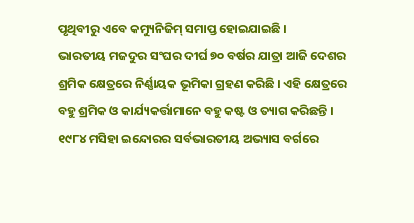ପୃଥିବୀରୁ ଏବେ କମ୍ୟୁନିଜିମ୍ ସମାପ୍ତ ହୋଇଯାଇଛି ।
ଭାରତୀୟ ମଜଦୁର ସଂଘର ଦୀର୍ଘ ୭୦ ବର୍ଷର ଯାତ୍ରା ଆଜି ଦେଶର ଶ୍ରମିକ କ୍ଷେତ୍ରରେ ନିର୍ଣ୍ଣାୟକ ଭୂମିକା ଗ୍ରହଣ କରିଛି । ଏହି କ୍ଷେତ୍ରରେ ବହୁ ଶ୍ରମିକ ଓ କାର୍ଯ୍ୟକର୍ତ୍ତାମାନେ ବହୁ କଷ୍ଟ ଓ ତ୍ୟାଗ କରିଛନ୍ତି । ୧୯୮୪ ମସିହା ଇନ୍ଦୋରର ସର୍ବଭାରତୀୟ ଅଭ୍ୟାସ ବର୍ଗରେ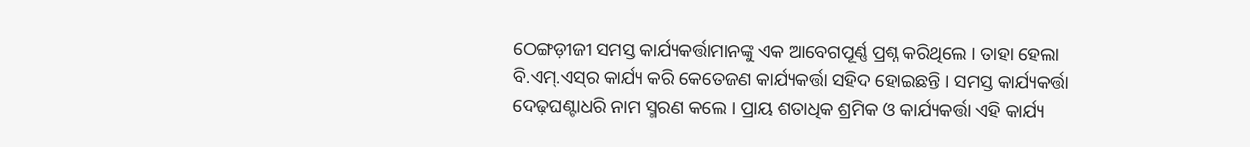ଠେଙ୍ଗଡ଼ୀଜୀ ସମସ୍ତ କାର୍ଯ୍ୟକର୍ତ୍ତାମାନଙ୍କୁ ଏକ ଆବେଗପୂର୍ଣ୍ଣ ପ୍ରଶ୍ନ କରିଥିଲେ । ତାହା ହେଲା ବି.ଏମ୍‌.ଏସ୍‌ର କାର୍ଯ୍ୟ କରି କେତେଜଣ କାର୍ଯ୍ୟକର୍ତ୍ତା ସହିଦ ହୋଇଛନ୍ତି । ସମସ୍ତ କାର୍ଯ୍ୟକର୍ତ୍ତା ଦେଢ଼ଘଣ୍ଟାଧରି ନାମ ସ୍ମରଣ କଲେ । ପ୍ରାୟ ଶତାଧିକ ଶ୍ରମିକ ଓ କାର୍ଯ୍ୟକର୍ତ୍ତା ଏହି କାର୍ଯ୍ୟ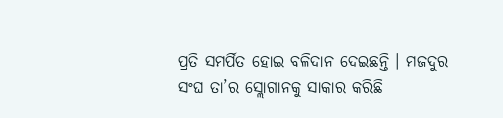ପ୍ରତି ସମର୍ପିତ ହୋଇ ବଳିଦାନ ଦେଇଛନ୍ତି । ମଜଦୁର ସଂଘ ତା’ର ସ୍ଲୋଗାନକୁ ସାକାର କରିଛି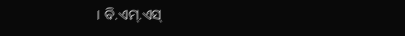। ବି.ଏମ୍‌.ଏସ୍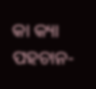କା କ୍ୟା ପହଚାନ-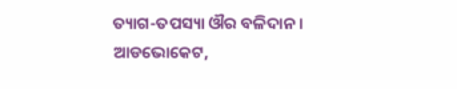ତ୍ୟାଗ-ତପସ୍ୟା ଔର ବଳିଦାନ ।
ଆଡଭୋକେଟ,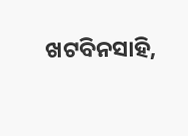ଖଟବିନସାହି,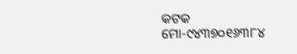କଟକ
ମୋ-୯୪୩୭୦୧୬୩୮୪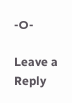-ଠ-

Leave a Reply